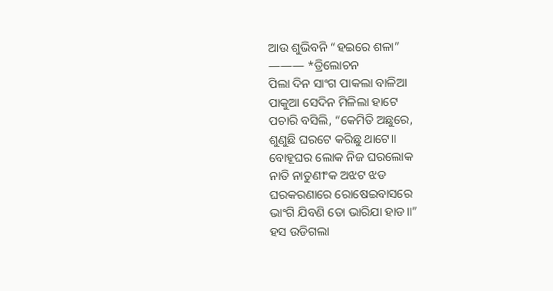ଆଉ ଶୁଭିବନି “ହଇରେ ଶଳା”
——— *ତ୍ରିଲୋଚନ
ପିଲା ଦିନ ସାଂଗ ପାକଲା ବାଳିଆ
ପାକୁଆ ସେଦିନ ମିଳିଲା ହାଟେ
ପଚାରି ବସିଲି, “କେମିତି ଅଛୁରେ,
ଶୁଣୁଛି ଘରଟେ କରିଛୁ ଥାଟେ॥
ବୋହୂଘର ଲୋକ ନିଜ ଘରଲୋକ
ନାତି ନାତୁଣୀଂକ ଅଝଟ ଝଡ
ଘରକରଣାରେ ରୋଷେଇବାସରେ
ଭାଂଗି ଯିବଣି ତୋ ଭାରିଯା ହାଡ॥”
ହସ ଉଡିଗଲା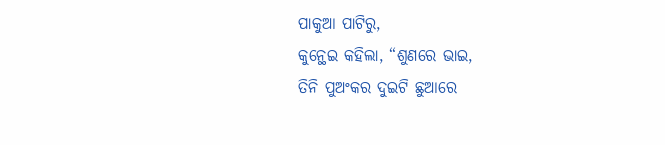ପାକୁଆ ପାଟିରୁ,
କୁନ୍ଥେଇ କହିଲା, “ଶୁଣରେ ଭାଇ,
ତିନି ପୁଅଂକର ଦୁଇଟି ଛୁଆରେ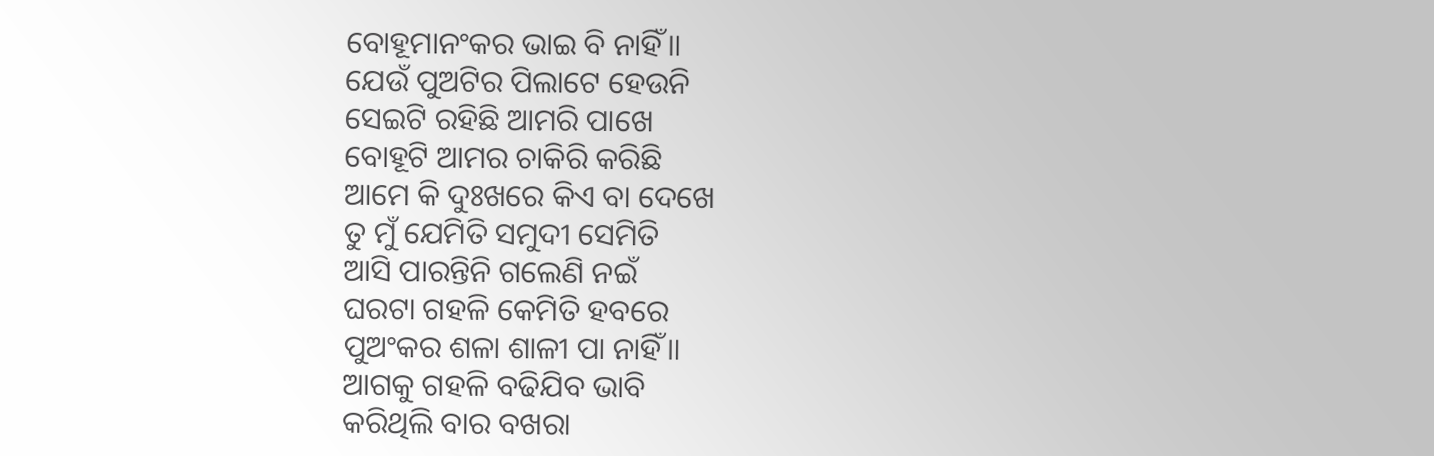ବୋହୂମାନଂକର ଭାଇ ବି ନାହିଁ॥
ଯେଉଁ ପୁଅଟିର ପିଲାଟେ ହେଉନି
ସେଇଟି ରହିଛି ଆମରି ପାଖେ
ବୋହୂଟି ଆମର ଚାକିରି କରିଛି
ଆମେ କି ଦୁଃଖରେ କିଏ ବା ଦେଖେ
ତୁ ମୁଁ ଯେମିତି ସମୁଦୀ ସେମିତି
ଆସି ପାରନ୍ତିନି ଗଲେଣି ନଇଁ
ଘରଟା ଗହଳି କେମିତି ହବରେ
ପୁଅଂକର ଶଳା ଶାଳୀ ପା ନାହିଁ॥
ଆଗକୁ ଗହଳି ବଢିଯିବ ଭାବି
କରିଥିଲି ବାର ବଖରା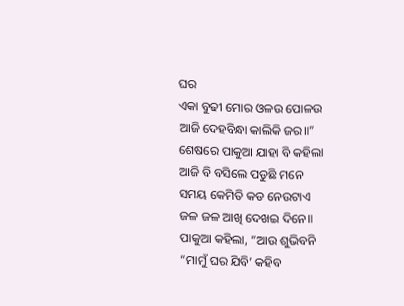ଘର
ଏକା ବୁଢୀ ମୋର ଓଳଉ ପୋଳଉ
ଆଜି ଦେହବିନ୍ଧା କାଲିକି ଜର॥”
ଶେଷରେ ପାକୁଆ ଯାହା ବି କହିଲା
ଆଜି ବି ବସିଲେ ପଡୁଛି ମନେ
ସମୟ କେମିତି କଡ ନେଉଟାଏ
ଜଳ ଜଳ ଆଖି ଦେଖଇ ଦିନେ॥
ପାକୁଆ କହିଲା, “ଆଉ ଶୁଭିବନି
“ମାମୁଁ ଘର ଯିବି’ କହିବ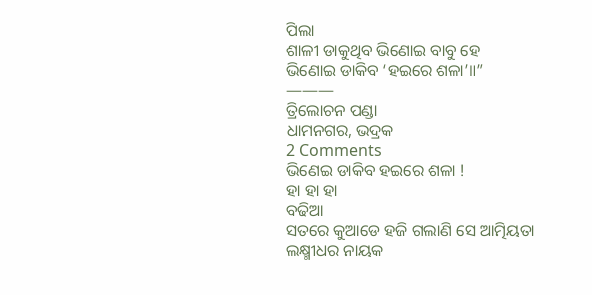ପିଲା
ଶାଳୀ ଡାକୁଥିବ ଭିଣୋଇ ବାବୁ ହେ
ଭିଣୋଇ ଡାକିବ ‘ହଇରେ ଶଳା’॥”
———
ତ୍ରିଲୋଚନ ପଣ୍ଡା
ଧାମନଗର, ଭଦ୍ରକ
2 Comments
ଭିଣେଇ ଡାକିବ ହଇରେ ଶଳା !
ହା ହା ହା
ବଢିଆ
ସତରେ କୁଆଡେ ହଜି ଗଲାଣି ସେ ଆତ୍ମିୟତା
ଲକ୍ଷ୍ମୀଧର ନାୟକ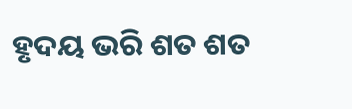ହୃଦୟ ଭରି ଶତ ଶତ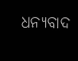ଧନ୍ୟବାଦ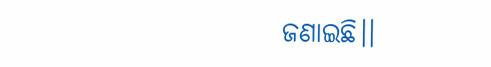ଜଣାଇଛି।।